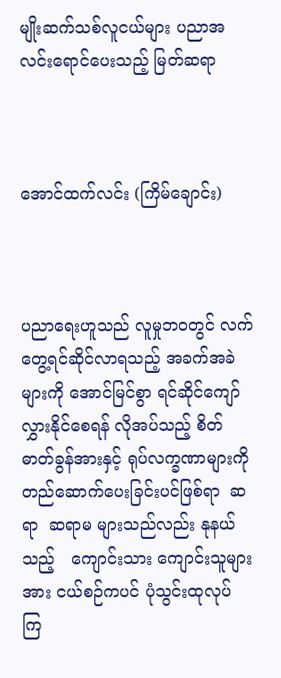မျိုးဆက်သစ်လူငယ်များ ပညာအလင်းရောင်ပေးသည့် မြတ်ဆရာ



အောင်ထက်လင်း (ကြိမ်ချောင်း)



ပညာရေးဟူသည် လူမှုဘဝတွင် လက်တွေ့ရင်ဆိုင်လာရသည့် အခက်အခဲများကို အောင်မြင်စွာ ရင်ဆိုင်ကျော်လွှားနိုင်စေရန် လိုအပ်သည့် စိတ်ဓာတ်ခွန်အားနှင့် ရုပ်လက္ခဏာများကို တည်ဆောက်ပေးခြင်းပင်ဖြစ်ရာ  ဆရာ  ဆရာမ များသည်လည်း နုနယ်သည့်   ကျောင်းသား ကျောင်းသူများအား ငယ်စဉ်ကပင် ပုံသွင်းထုလုပ် ကြ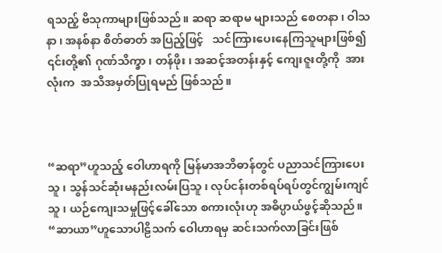ရသည့် ဗိသုကာများဖြစ်သည်။ ဆရာ ဆရာမ များသည် စေတနာ၊ ဝါသနာ၊ အနစ်နာ စိတ်ဓာတ် အပြည့်ဖြင့်   သင်ကြားပေးနေကြသူများဖြစ်၍  ၎င်းတို့၏ ဂုဏ်သိက္ခာ၊ တန်ဖိုး၊ အဆင့်အတန်းနှင့် ကျေးဇူးတို့ကို  အားလုံးက  အသိအမှတ်ပြုရမည် ဖြစ်သည်။



“ဆရာ”ဟူသည့် ဝေါဟာရကို မြန်မာအဘိဓာန်တွင် ပညာသင်ကြားပေးသူ၊ သွန်သင်ဆုံးမနည်းလမ်းပြသူ၊ လုပ်ငန်းတစ်ရပ်ရပ်တွင်ကျွမ်းကျင်သူ၊ ယဉ်ကျေးသမှုဖြင့်ခေါ်သော စကားလုံးဟု အဓိပ္ပာယ်ဖွင့်ဆိုသည်။ “ဆာယာ”ဟူသောပါဠိသက် ဝေါဟာရမှ ဆင်းသက်လာခြင်းဖြစ်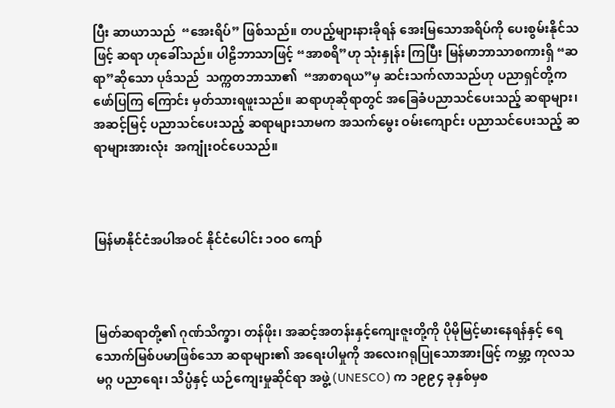ပြီး ဆာယာသည်  “အေးရိပ်” ဖြစ်သည်။ တပည့်များနားခိုရန် အေးမြသောအရိပ်ကို ပေးစွမ်းနိုင်သဖြင့် ဆရာ ဟုခေါ်သည်။ ပါဠိဘာသာဖြင့် “အာစရိ”ဟု သုံးနှုန်း ကြပြီး မြန်မာဘာသာစကားရှိ “ဆရာ”ဆိုသော ပုဒ်သည်  သက္ကတဘာသာ၏  “အာစာရယ”မှ ဆင်းသက်လာသည်ဟု ပညာရှင်တို့က ဖော်ပြကြ ကြောင်း မှတ်သားရဖူးသည်။ ဆရာဟုဆိုရာတွင် အခြေခံပညာသင်ပေးသည့် ဆရာများ၊ အဆင့်မြင့် ပညာသင်ပေးသည့် ဆရာများသာမက အသက်မွေး ဝမ်းကျောင်း ပညာသင်ပေးသည့် ဆရာများအားလုံး  အကျုံးဝင်ပေသည်။



မြန်မာနိုင်ငံအပါအဝင် နိုင်ငံပေါင်း ၁ဝဝ ကျော်



မြတ်ဆရာတို့၏ ဂုဏ်သိက္ခာ၊ တန်ဖိုး၊ အဆင့်အတန်းနှင့်ကျေးဇူးတို့ကို ပိုမိုမြင့်မားနေရန်နှင့် ရေသောက်မြစ်ပမာဖြစ်သော ဆရာများ၏ အရေးပါမှုကို အလေးဂရုပြုသောအားဖြင့် ကမ္ဘာ့ ကုလသမဂ္ဂ ပညာရေး၊ သိပ္ပံနှင့် ယဉ်ကျေးမှုဆိုင်ရာ အဖွဲ့ (UNESCO) က ၁၉၉၄ ခုနှစ်မှစ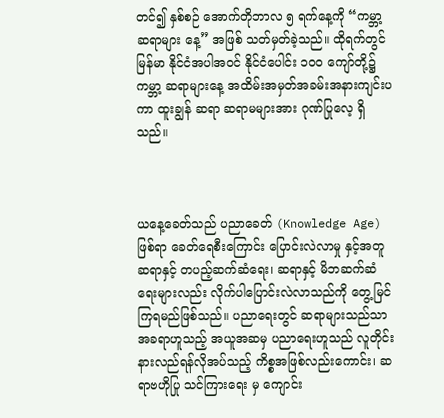တင်၍ နှစ်စဉ် အောက်တိုဘာလ ၅ ရက်နေ့ကို “ကမ္ဘာ့ဆရာများ နေ့” အဖြစ် သတ်မှတ်ခဲ့သည်။ ထိုရက်တွင် မြန်မာ နိုင်ငံအပါအဝင် နိုင်ငံပေါင်း ၁ဝဝ ကျော်တို့၌ ကမ္ဘာ့ ဆရာများနေ့ အထိမ်းအမှတ်အခမ်းအနားကျင်းပ ကာ ထူးချွန် ဆရာ ဆရာမများအား ဂုဏ်ပြုလေ့ ရှိသည်။



ယနေ့ခေတ်သည် ပညာခေတ် (Knowledge Age) ဖြစ်ရာ ခေတ်ရေစီးကြောင်း ပြောင်းလဲလာမှု နှင့်အတူ ဆရာနှင့် တပည့်ဆက်ဆံရေး၊ ဆရာနှင့် မိဘဆက်ဆံရေးများလည်း လိုက်ပါပြောင်းလဲလာသည်ကို တွေ့မြင်ကြရမည်ဖြစ်သည်။ ပညာရေးတွင် ဆရာများသည်သာ အခရာဟူသည့် အယူအဆမှ ပညာရေးဟူသည် လူတိုင်းနားလည်ရန်လိုအပ်သည့် ကိစ္စအဖြစ်လည်းကောင်း၊ ဆရာဗဟိုပြု သင်ကြားရေး မှ ကျောင်း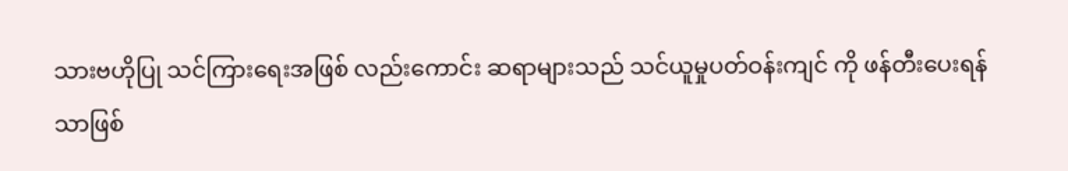သားဗဟိုပြု သင်ကြားရေးအဖြစ် လည်းကောင်း ဆရာများသည် သင်ယူမှုပတ်ဝန်းကျင် ကို ဖန်တီးပေးရန်သာဖြစ်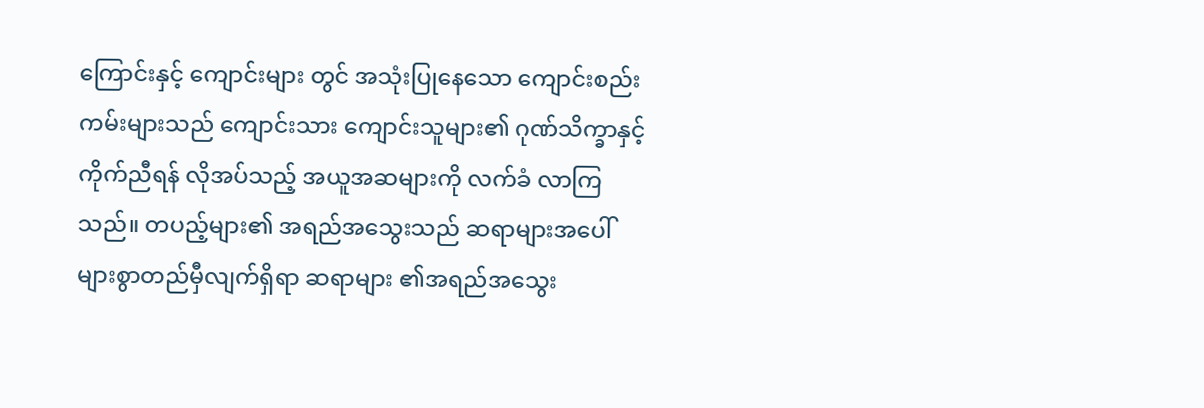ကြောင်းနှင့် ကျောင်းများ တွင် အသုံးပြုနေသော ကျောင်းစည်းကမ်းများသည် ကျောင်းသား ကျောင်းသူများ၏ ဂုဏ်သိက္ခာနှင့် ကိုက်ညီရန် လိုအပ်သည့် အယူအဆများကို လက်ခံ လာကြသည်။ တပည့်များ၏ အရည်အသွေးသည် ဆရာများအပေါ် များစွာတည်မှီလျက်ရှိရာ ဆရာများ ၏အရည်အသွေး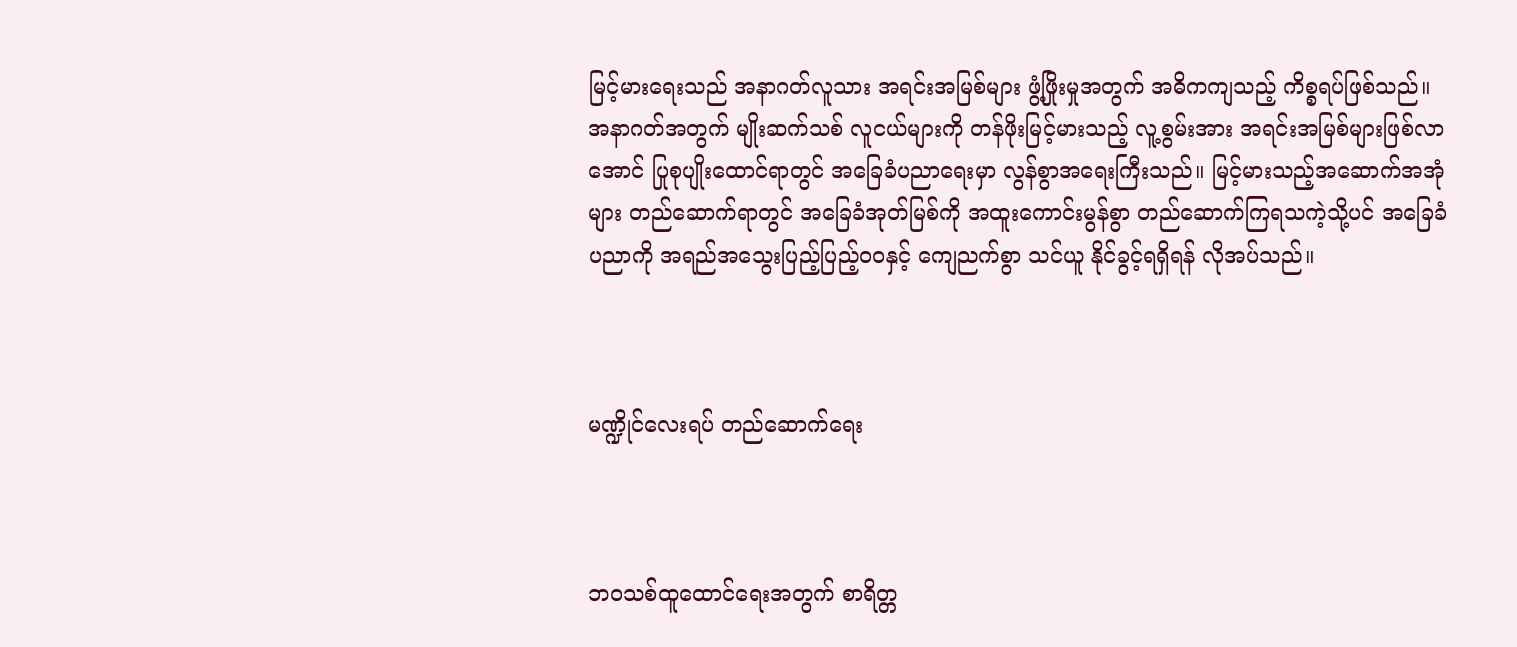မြင့်မားရေးသည် အနာဂတ်လူသား အရင်းအမြစ်များ ဖွံ့ဖြိုးမှုအတွက် အဓိကကျသည့် ကိစ္စရပ်ဖြစ်သည်။ အနာဂတ်အတွက် မျိုးဆက်သစ် လူငယ်များကို တန်ဖိုးမြင့်မားသည့် လူ့စွမ်းအား အရင်းအမြစ်များဖြစ်လာအောင် ပြုစုပျိုးထောင်ရာတွင် အခြေခံပညာရေးမှာ လွန်စွာအရေးကြီးသည်။ မြင့်မားသည့်အဆောက်အအုံများ တည်ဆောက်ရာတွင် အခြေခံအုတ်မြစ်ကို အထူးကောင်းမွန်စွာ တည်ဆောက်ကြရသကဲ့သို့ပင် အခြေခံပညာကို အရည်အသွေးပြည့်ပြည့်ဝဝနှင့် ကျေညက်စွာ သင်ယူ နိုင်ခွင့်ရရှိရန် လိုအပ်သည်။



မဏ္ဍိုင်လေးရပ် တည်ဆောက်ရေး



ဘဝသစ်ထူထောင်ရေးအတွက် စာရိတ္တ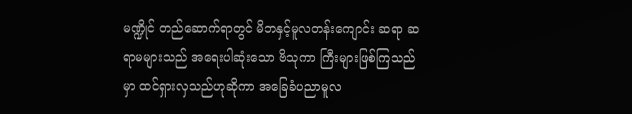မဏ္ဍိုင် တည်ဆောက်ရာတွင် မိဘနှင့်မူလတန်းကျောင်း ဆရာ ဆရာမများသည် အရေးပါဆုံးသော ဗိသုကာ ကြီးများဖြစ်ကြသည်မှာ ထင်ရှားလှသည်ဟုဆိုကာ အခြေခံပညာမူလ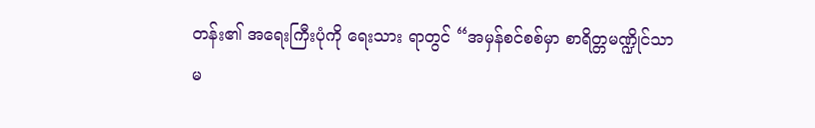တန်း၏ အရေးကြီးပုံကို ရေးသား ရာတွင် “အမှန်စင်စစ်မှာ စာရိတ္တမဏ္ဍိုင်သာမ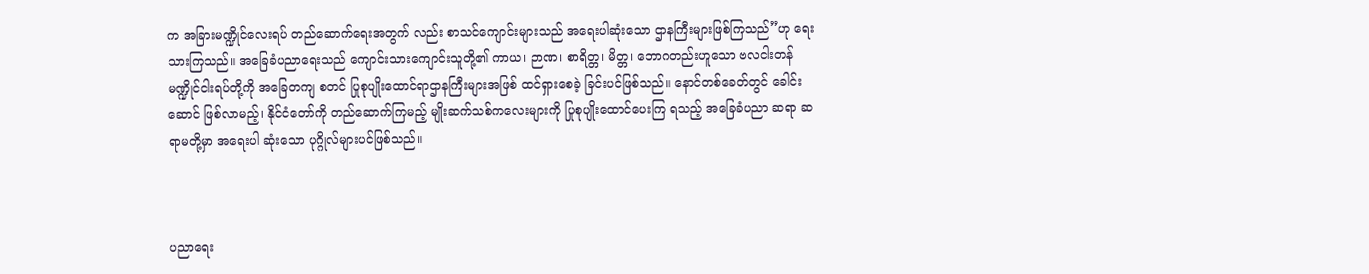က အခြားမဏ္ဍိုင်လေးရပ် တည်ဆောက်ရေးအတွက် လည်း စာသင်ကျောင်းများသည် အရေးပါဆုံးသော ဌာနကြီးများဖြစ်ကြသည်”ဟု ရေးသားကြသည်။ အခြေခံပညာရေးသည် ကျောင်းသားကျောင်းသူတို့၏ ကာယ၊ ဉာဏ၊ စာရိတ္တ၊ မိတ္တ၊ ဘောဂတည်းဟူသော ဗလငါးတန် မဏ္ဍိုင်ငါးရပ်တို့ကို အခြေတကျ စတင် ပြုစုပျိုးထောင်ရာဌာနကြီးများအဖြစ် ထင်ရှားစေခဲ့ ခြင်းပင်ဖြစ်သည်။ နောင်တစ်ခေတ်တွင် ခေါင်းဆောင် ဖြစ်လာမည့်၊ နိုင်ငံတော်ကို တည်ဆောက်ကြမည့် မျိုးဆက်သစ်ကလေးများကို ပြုစုပျိုးထောင်ပေးကြ ရသည့် အခြေခံပညာ ဆရာ ဆရာမတို့မှာ အရေးပါ ဆုံးသော ပုဂ္ဂိုလ်များပင်ဖြစ်သည်။



ပညာရေး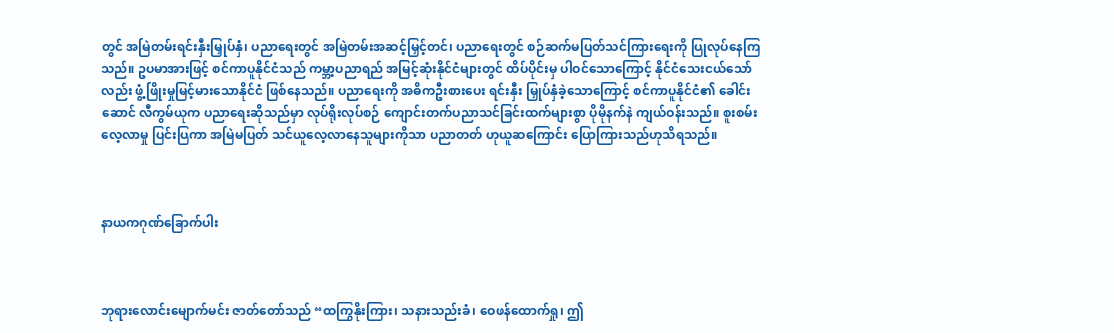တွင် အမြဲတမ်းရင်းနှီးမြှုပ်နှံ၊ ပညာရေးတွင် အမြဲတမ်းအဆင့်မြှင့်တင်၊ ပညာရေးတွင် စဉ်ဆက်မပြတ်သင်ကြားရေးကို ပြုလုပ်နေကြသည်။ ဥပမာအားဖြင့် စင်ကာပူနိုင်ငံသည် ကမ္ဘာ့ပညာရည် အမြင့်ဆုံးနိုင်ငံများတွင် ထိပ်ပိုင်းမှ ပါဝင်သောကြောင့် နိုင်ငံသေးငယ်သော်လည်း ဖွံ့ဖြိုးမှုမြင့်မားသောနိုင်ငံ ဖြစ်နေသည်။ ပညာရေးကို အဓိကဦးစားပေး ရင်းနှီး မြှုပ်နှံခဲ့သောကြောင့် စင်ကာပူနိုင်ငံ၏ ခေါင်းဆောင် လီကွမ်ယုက ပညာရေးဆိုသည်မှာ လုပ်ရိုးလုပ်စဉ် ကျောင်းတက်ပညာသင်ခြင်းထက်များစွာ ပိုမိုနက်နဲ ကျယ်ဝန်းသည်။ စူးစမ်းလေ့လာမှု ပြင်းပြကာ အမြဲမပြတ် သင်ယူလေ့လာနေသူများကိုသာ ပညာတတ် ဟုယူဆကြောင်း ပြောကြားသည်ဟုသိရသည်။



နာယကဂုဏ်ခြောက်ပါး



ဘုရားလောင်းမျောက်မင်း ဇာတ်တော်သည် “ထကြွနိုးကြား၊ သနားသည်းခံ၊ ဝေဖန်ထောက်ရှု၊ ဤ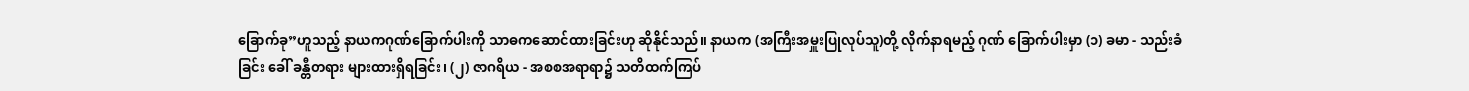ခြောက်ခု”ဟူသည့် နာယကဂုဏ်ခြောက်ပါးကို သာဓကဆောင်ထားခြင်းဟု ဆိုနိုင်သည်။ နာယက (အကြီးအမှူးပြုလုပ်သူ)တို့ လိုက်နာရမည့် ဂုဏ် ခြောက်ပါးမှာ (၁) ခမာ - သည်းခံခြင်း ခေါ် ခန္တီတရား များထားရှိရခြင်း၊ (၂) ဇာဂရိယ - အစစအရာရာ၌ သတိထက်ကြပ်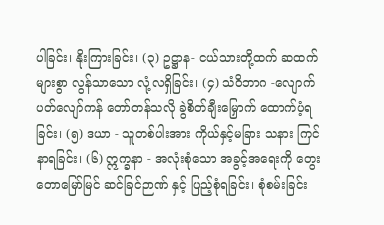ပါခြင်း၊ နိုးကြားခြင်း၊ (၃) ဥဋ္ဌာန- ငယ်သားတို့ထက် ဆထက်များစွာ လွန်သာသော လုံ့လရှိခြင်း၊ (၄) သံဝိဘာဂ -လျောက်ပတ်လျော်ကန် တော်တန်သလို ခွဲစိတ်ချီးမြှောက် ထောက်ပံ့ရခြင်း၊ (၅) ဒယာ - သူတစ်ပါးအား ကိုယ်နှင့်မခြား သနား ကြင်နာရခြင်း၊ (၆) ဣက္ခနာ - အလုံးစုံသော အခွင့်အရေးကို တွေးတောမြော်မြင် ဆင်ခြင်ဉာဏ် နှင့် ပြည့်စုံရခြင်း၊ စုံစမ်းခြင်း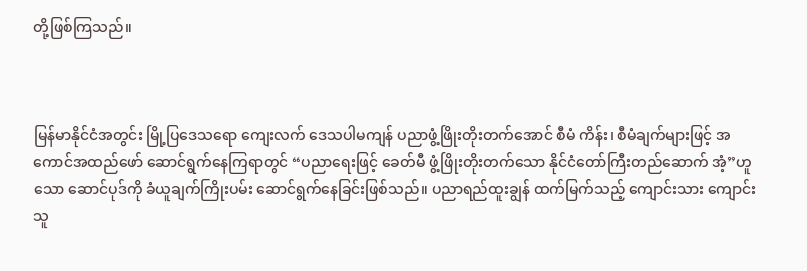တို့ဖြစ်ကြသည်။



မြန်မာနိုင်ငံအတွင်း မြို့ပြဒေသရော ကျေးလက် ဒေသပါမကျန် ပညာဖွံ့ဖြိုးတိုးတက်အောင် စီမံ ကိန်း၊ စီမံချက်များဖြင့် အကောင်အထည်ဖော် ဆောင်ရွက်နေကြရာတွင် “ပညာရေးဖြင့် ခေတ်မီ ဖွံ့ဖြိုးတိုးတက်သော နိုင်ငံတော်ကြီးတည်ဆောက် အံ့”ဟူသော ဆောင်ပုဒ်ကို ခံယူချက်ကြိုးပမ်း ဆောင်ရွက်နေခြင်းဖြစ်သည်။ ပညာရည်ထူးချွန် ထက်မြက်သည့် ကျောင်းသား ကျောင်းသူ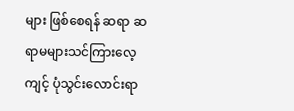များ ဖြစ်စေရန် ဆရာ ဆရာမများသင်ကြားလေ့ကျင့် ပုံသွင်းလောင်းရာ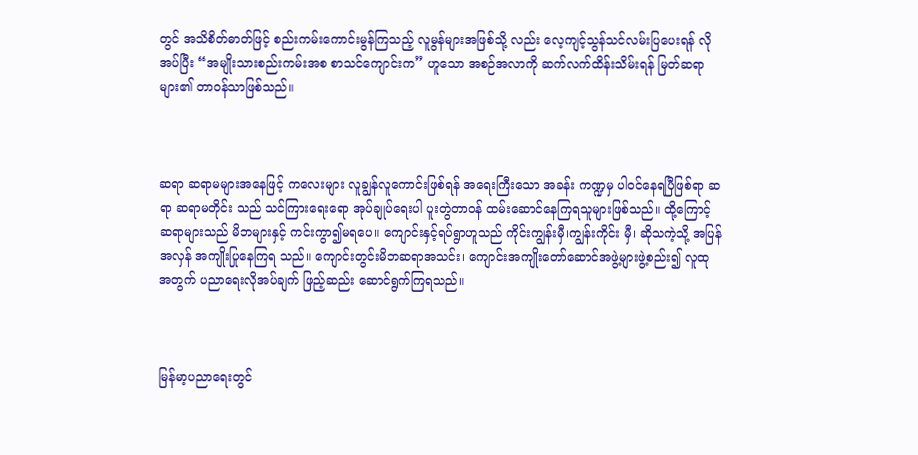တွင် အသိစိတ်ဓာတ်ဖြင့် စည်းကမ်းကောင်းမွန်ကြသည့် လူမွန်များအဖြစ်သို့ လည်း လေ့ကျင့်သွန်သင်လမ်းပြပေးရန် လိုအပ်ပြီး “အမျိုးသားစည်းကမ်းအစ စာသင်ကျောင်းက” ဟူသော အစဉ်အလာကို ဆက်လက်ထိန်းသိမ်းရန် မြတ်ဆရာများ၏ တာဝန်သာဖြစ်သည်။



ဆရာ ဆရာမများအနေဖြင့် ကလေးများ လူချွန်လူကောင်းဖြစ်ရန် အရေးကြီးသော အခန်း ကဏ္ဍမှ ပါဝင်နေရပြီဖြစ်ရာ ဆရာ ဆရာမတိုင်း သည် သင်ကြားရေးရော အုပ်ချုပ်ရေးပါ ပူးတွဲတာဝန် ထမ်းဆောင်နေကြရသူများဖြစ်သည်။ ထို့ကြောင့် ဆရာများသည် မိဘများနှင့် ကင်းကွာ၍မရပေ။ ကျောင်းနှင့်ရပ်ရွာဟူသည် ကိုင်းကျွန်းမှီ၊ကျွန်းကိုင်း မှီ၊ ဆိုသကဲ့သို့ အပြန်အလှန် အကျိုးပြုနေကြရ သည်။ ကျောင်းတွင်းမိဘဆရာအသင်း၊ ကျောင်းအကျိုးတော်ဆောင်အဖွဲ့များဖွဲ့စည်း၍ လူထု အတွက် ပညာရေးလိုအပ်ချက် ဖြည့်ဆည်း ဆောင်ရွက်ကြရသည်။



မြန်မာ့ပညာရေးတွင်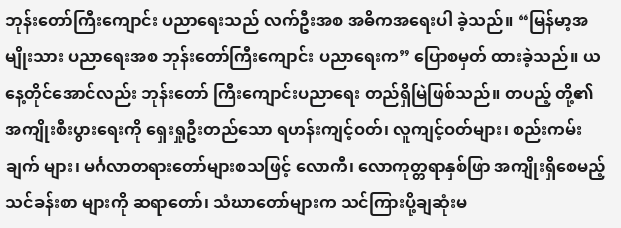ဘုန်းတော်ကြီးကျောင်း ပညာရေးသည် လက်ဦးအစ အဓိကအရေးပါ ခဲ့သည်။ “မြန်မာ့အမျိုးသား ပညာရေးအစ ဘုန်းတော်ကြီးကျောင်း ပညာရေးက” ပြောစမှတ် ထားခဲ့သည်။ ယနေ့တိုင်အောင်လည်း ဘုန်းတော် ကြီးကျောင်းပညာရေး တည်ရှိမြဲဖြစ်သည်။ တပည့် တို့၏ အကျိုးစီးပွားရေးကို ရှေးရှုဦးတည်သော ရဟန်းကျင့်ဝတ်၊ လူကျင့်ဝတ်များ၊ စည်းကမ်းချက် များ၊ မင်္ဂလာတရားတော်များစသဖြင့် လောကီ၊ လောကုတ္တရာနှစ်ဖြာ အကျိုးရှိစေမည့် သင်ခန်းစာ များကို ဆရာတော်၊ သံဃာတော်များက သင်ကြားပို့ချဆုံးမ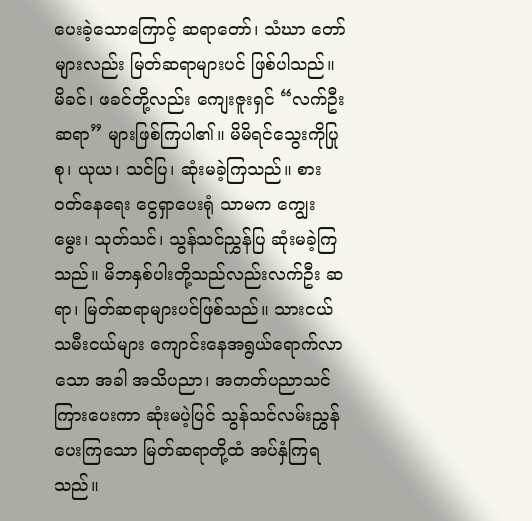ပေးခဲ့သောကြောင့် ဆရာတော်၊ သံဃာ တော်များလည်း မြတ်ဆရာများပင် ဖြစ်ပါသည်။ မိခင်၊ ဖခင်တို့လည်း ကျေးဇူးရှင် “လက်ဦးဆရာ” များဖြစ်ကြပါ၏။ မိမိရင်သွေးကိုပြုစု၊ ယုယ၊ သင်ပြ၊ ဆုံးမခဲ့ကြသည်။ စားဝတ်နေရေး ငွေရှာပေးရုံ သာမက ကျွေးမွေး၊ သုတ်သင်၊ သွန်သင်ညွှန်ပြ ဆုံးမခဲ့ကြသည်။ မိဘနှစ်ပါးတို့သည်လည်းလက်ဦး ဆရာ၊ မြတ်ဆရာများပင်ဖြစ်သည်။ သားငယ် သမီးငယ်များ ကျောင်းနေအရွယ်ရောက်လာသော အခါ အသိပညာ၊ အတတ်ပညာသင်ကြားပေးကာ ဆုံးမပဲ့ပြင် သွန်သင်လမ်းညွှန်ပေးကြသော မြတ်ဆရာတို့ထံ အပ်နှံကြရသည်။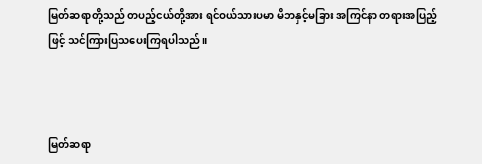မြတ်ဆရာတို့သည် တပည့်ငယ်တို့အား ရင်ဝယ်သားပမာ မိဘနှင့်မခြား အကြင်နာ တရားအပြည့်ဖြင့် သင်ကြားပြသပေးကြရပါသည်။



မြတ်ဆရာ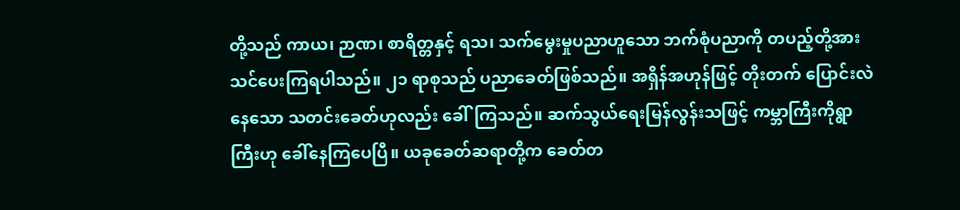တို့သည် ကာယ၊ ဉာဏ၊ စာရိတ္တနှင့် ရသ၊ သက်မွေးမှုပညာဟူသော ဘက်စုံပညာကို တပည့်တို့အား သင်ပေးကြရပါသည်။ ၂၁ ရာစုသည် ပညာခေတ်ဖြစ်သည်။ အရှိန်အဟုန်ဖြင့် တိုးတက် ပြောင်းလဲနေသော သတင်းခေတ်ဟုလည်း ခေါ်ကြသည်။ ဆက်သွယ်ရေးမြန်လွန်းသဖြင့် ကမ္ဘာကြီးကိုရွာကြီးဟု ခေါ်နေကြပေပြီ။ ယခုခေတ်ဆရာတို့က ခေတ်တ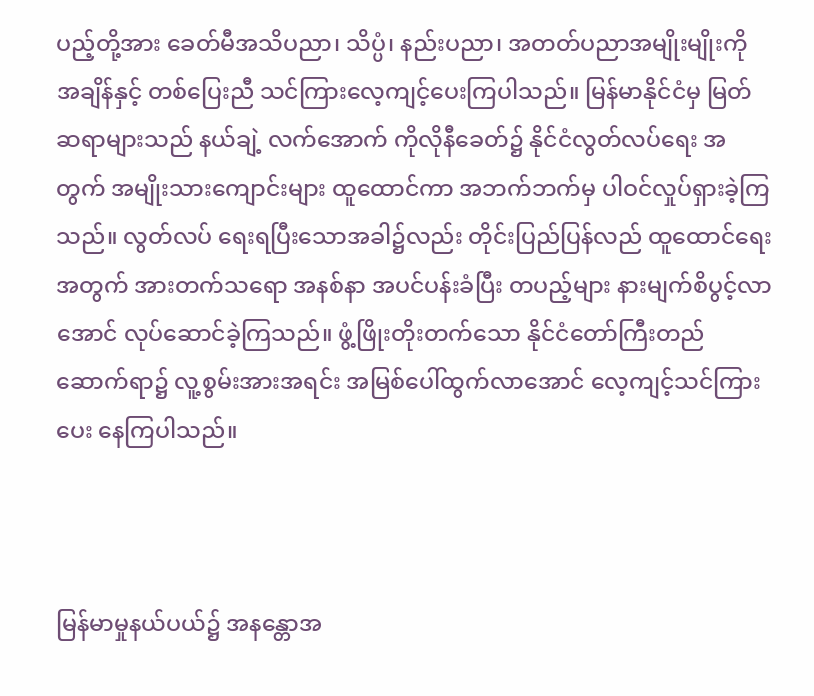ပည့်တို့အား ခေတ်မီအသိပညာ၊ သိပ္ပံ၊ နည်းပညာ၊ အတတ်ပညာအမျိုးမျိုးကို အချိန်နှင့် တစ်ပြေးညီ သင်ကြားလေ့ကျင့်ပေးကြပါသည်။ မြန်မာနိုင်ငံမှ မြတ်ဆရာများသည် နယ်ချဲ့ လက်အောက် ကိုလိုနီခေတ်၌ နိုင်ငံလွတ်လပ်ရေး အတွက် အမျိုးသားကျောင်းများ ထူထောင်ကာ အဘက်ဘက်မှ ပါဝင်လှုပ်ရှားခဲ့ကြသည်။ လွတ်လပ် ရေးရပြီးသောအခါ၌လည်း တိုင်းပြည်ပြန်လည် ထူထောင်ရေးအတွက် အားတက်သရော အနစ်နာ အပင်ပန်းခံပြီး တပည့်များ နားမျက်စိပွင့်လာအောင် လုပ်ဆောင်ခဲ့ကြသည်။ ဖွံ့ဖြိုးတိုးတက်သော နိုင်ငံတော်ကြီးတည်ဆောက်ရာ၌ လူ့စွမ်းအားအရင်း အမြစ်ပေါ်ထွက်လာအောင် လေ့ကျင့်သင်ကြားပေး နေကြပါသည်။



မြန်မာမှုနယ်ပယ်၌ အနန္တောအ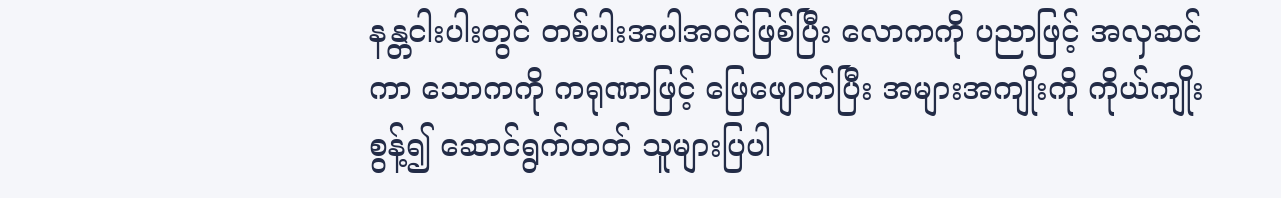နန္တငါးပါးတွင် တစ်ပါးအပါအဝင်ဖြစ်ပြီး လောကကို ပညာဖြင့် အလှဆင်ကာ သောကကို ကရုဏာဖြင့် ဖြေဖျောက်ပြီး အများအကျိုးကို ကိုယ်ကျိုးစွန့်၍ ဆောင်ရွက်တတ် သူများပြပါ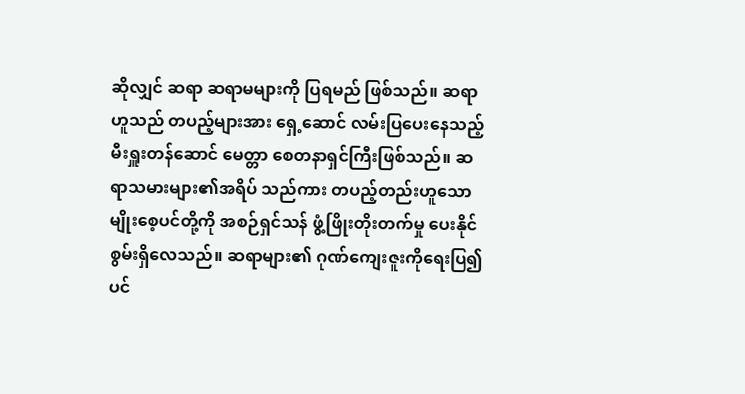ဆိုလျှင် ဆရာ ဆရာမများကို ပြရမည် ဖြစ်သည်။ ဆရာဟူသည် တပည့်များအား ရှေ့ဆောင် လမ်းပြပေးနေသည့် မီးရှူးတန်ဆောင် မေတ္တာ စေတနာရှင်ကြီးဖြစ်သည်။ ဆရာသမားများ၏အရိပ် သည်ကား တပည့်တည်းဟူသော မျိုးစေ့ပင်တို့ကို အစဉ်ရှင်သန် ဖွံ့ဖြိုးတိုးတက်မှု ပေးနိုင်စွမ်းရှိလေသည်။ ဆရာများ၏ ဂုဏ်ကျေးဇူးကိုရေးပြ၍ပင်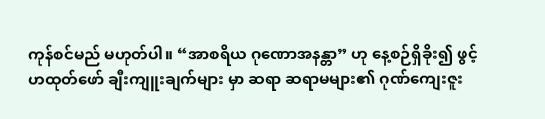ကုန်စင်မည် မဟုတ်ပါ။ “အာစရိယ ဂုဏောအနန္တာ” ဟု နေ့စဉ်ရှိခိုး၍ ဖွင့်ဟထုတ်ဖော် ချီးကျူးချက်များ မှာ ဆရာ ဆရာမများ၏ ဂုဏ်ကျေးဇူး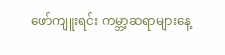ဖော်ကျူးရင်း ကမ္ဘာ့ဆရာများနေ့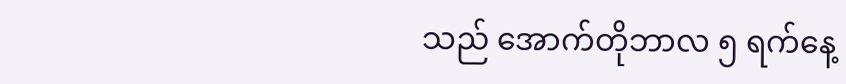သည် အောက်တိုဘာလ ၅ ရက်နေ့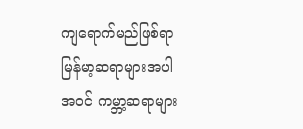ကျရောက်မည်ဖြစ်ရာ မြန်မာ့ဆရာများအပါအဝင် ကမ္ဘာ့ဆရာများ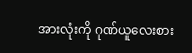အားလုံးကို ဂုဏ်ယူလေးစား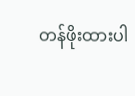တန်ဖိုးထားပါ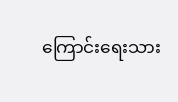ကြောင်းရေးသား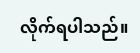လိုက်ရပါသည်။